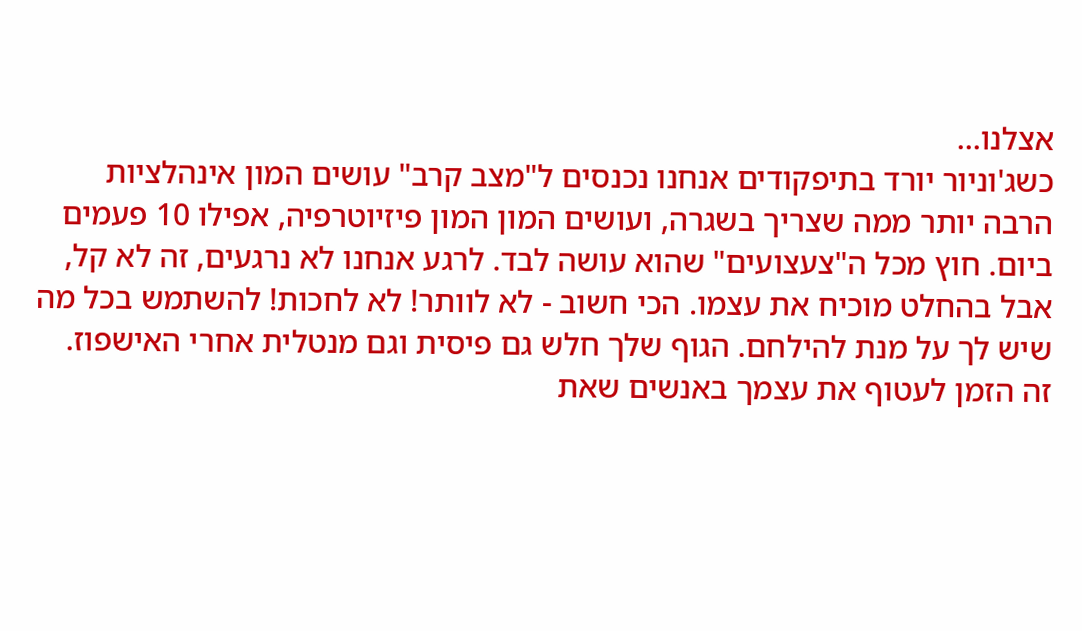אצלנו...
כשג'וניור יורד בתיפקודים אנחנו נכנסים ל"מצב קרב" עושים המון אינהלציות הרבה יותר ממה שצריך בשגרה, ועושים המון המון פיזיוטרפיה, אפילו 10 פעמים ביום. חוץ מכל ה"צעצועים" שהוא עושה לבד. לרגע אנחנו לא נרגעים, זה לא קל, אבל בהחלט מוכיח את עצמו. הכי חשוב - לא לוותר! לא לחכות! להשתמש בכל מה שיש לך על מנת להילחם. הגוף שלך חלש גם פיסית וגם מנטלית אחרי האישפוז. זה הזמן לעטוף את עצמך באנשים שאת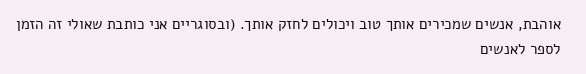אוהבת, אנשים שמכירים אותך טוב ויכולים לחזק אותך. (ובסוגריים אני כותבת שאולי זה הזמן לספר לאנשים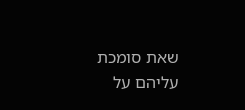שאת סומכת עליהם על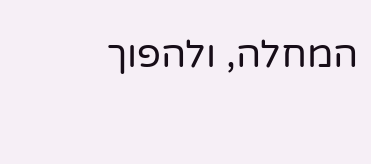המחלה, ולהפוך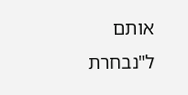אותם ל"נבחרת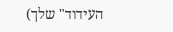העידוד" שלך)